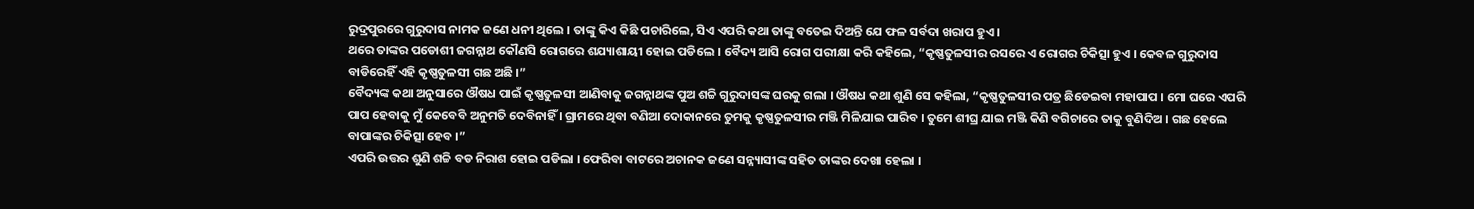ରୁଦ୍ରପୁରରେ ଗୁରୁଦାସ ନାମକ ଜଣେ ଧନୀ ଥିଲେ । ତାଙ୍କୁ କିଏ କିଛି ପଚାରିଲେ, ସିଏ ଏପରି କଥା ତାଙ୍କୁ ବତେଇ ଦିଅନ୍ତି ଯେ ଫଳ ସର୍ବଦା ଖରାପ ହୁଏ ।
ଥରେ ତାଙ୍କର ପଡୋଶୀ ଜଗନ୍ନାଥ କୌଣସି ରୋଗରେ ଶଯ୍ୟାଶାୟୀ ହୋଇ ପଡିଲେ । ବୈଦ୍ୟ ଆସି ରୋଗ ପରୀକ୍ଷା କରି କହିଲେ, “କୃଷ୍ଣତୁଳସୀର ରସରେ ଏ ରୋଗର ଚିକିତ୍ସା ହୁଏ । କେବଳ ଗୁରୁଦାସ ବାଡିରେହିଁ ଏହି କୃଷ୍ଣତୁଳସୀ ଗଛ ଅଛି ।”
ବୈଦ୍ୟଙ୍କ କଥା ଅନୁସାରେ ଔଷଧ ପାଇଁ କୃଷ୍ଣତୁଳସୀ ଆଣିବାକୁ ଜଗନ୍ନାଥଙ୍କ ପୁଅ ଶଚ୍ଚି ଗୁରୁଦାସଙ୍କ ଘରକୁ ଗଲା । ଔଷଧ କଥା ଶୁଣି ସେ କହିଲା, “କୃଷ୍ଣତୁଳସୀର ପତ୍ର ଛିଡେଇବା ମହାପାପ । ମୋ ଘରେ ଏପରି ପାପ ହେବାକୁ ମୁଁ କେବେବି ଅନୁମତି ଦେବିନାହିଁ । ଗ୍ରାମରେ ଥିବା ବଣିଆ ଦୋକାନରେ ତୁମକୁ କୃଷ୍ଣତୁଳସୀର ମଞ୍ଜି ମିଳିଯାଇ ପାରିବ । ତୁମେ ଶୀଘ୍ର ଯାଇ ମଞ୍ଜି କିଣି ବଗିଚାରେ ତାକୁ ବୁଣିଦିଅ । ଗଛ ହେଲେ ବାପାଙ୍କର ଚିକିତ୍ସା ହେବ ।”
ଏପରି ଉତ୍ତର ଶୁଣି ଶଚ୍ଚି ବଡ ନିରାଶ ହୋଇ ପଡିଲା । ଫେରିବା ବାଟରେ ଅଚାନକ ଜଣେ ସନ୍ନ୍ୟାସୀଙ୍କ ସହିତ ତାଙ୍କର ଦେଖା ହେଲା ।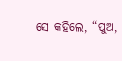ସେ କହିଲେ, “ପୁଅ,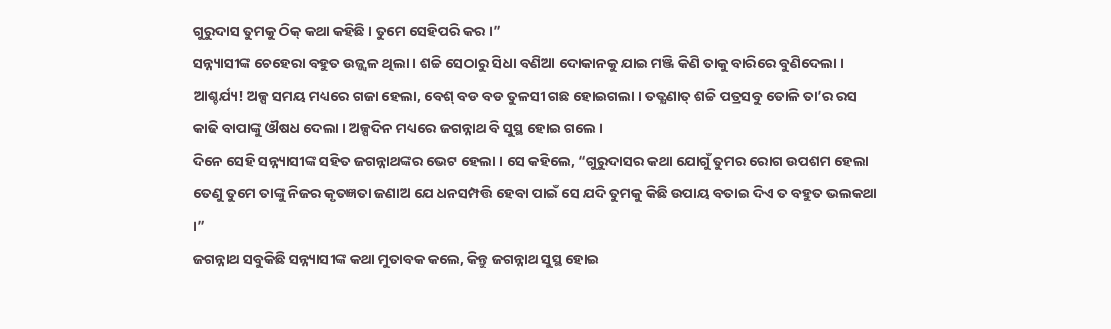ଗୁରୁଦାସ ତୁମକୁ ଠିକ୍ କଥା କହିଛି । ତୁମେ ସେହିପରି କର ।”
ସନ୍ନ୍ୟାସୀଙ୍କ ଚେହେରା ବହୁତ ଉଜ୍ଜ୍ୱଳ ଥିଲା । ଶଚ୍ଚି ସେଠାରୁ ସିଧା ବଣିଆ ଦୋକାନକୁ ଯାଇ ମଞ୍ଜି କିଣି ତାକୁ ବାରିରେ ବୁଣିଦେଲା । ଆଶ୍ଚର୍ଯ୍ୟ! ଅଳ୍ପ ସମୟ ମଧ୍ୟରେ ଗଜା ହେଲା, ବେଶ୍ ବଡ ବଡ ତୁଳସୀ ଗଛ ହୋଇଗଲା । ତତ୍କ୍ଷଣାତ୍ ଶଚ୍ଚି ପତ୍ରସବୁ ତୋଳି ତା’ର ରସ କାଢି ବାପାଙ୍କୁ ଔଷଧ ଦେଲା । ଅଳ୍ପଦିନ ମଧ୍ୟରେ ଜଗନ୍ନାଥ ବି ସୁସ୍ଥ ହୋଇ ଗଲେ ।
ଦିନେ ସେହି ସନ୍ନ୍ୟାସୀଙ୍କ ସହିତ ଜଗନ୍ନାଥଙ୍କର ଭେଟ ହେଲା । ସେ କହିଲେ, “ଗୁରୁଦାସର କଥା ଯୋଗୁଁ ତୁମର ରୋଗ ଉପଶମ ହେଲା ତେଣୁ ତୁମେ ତାଙ୍କୁ ନିଜର କୃତଜ୍ଞତା ଜଣାଅ ଯେ ଧନସମ୍ପତ୍ତି ହେବା ପାଇଁ ସେ ଯଦି ତୁମକୁ କିଛି ଉପାୟ ବତାଇ ଦିଏ ତ ବହୁତ ଭଲକଥା ।”
ଜଗନ୍ନାଥ ସବୁକିଛି ସନ୍ନ୍ୟାସୀଙ୍କ କଥା ମୁତାବକ କଲେ, କିନ୍ତୁ ଜଗନ୍ନାଥ ସୁସ୍ଥ ହୋଇ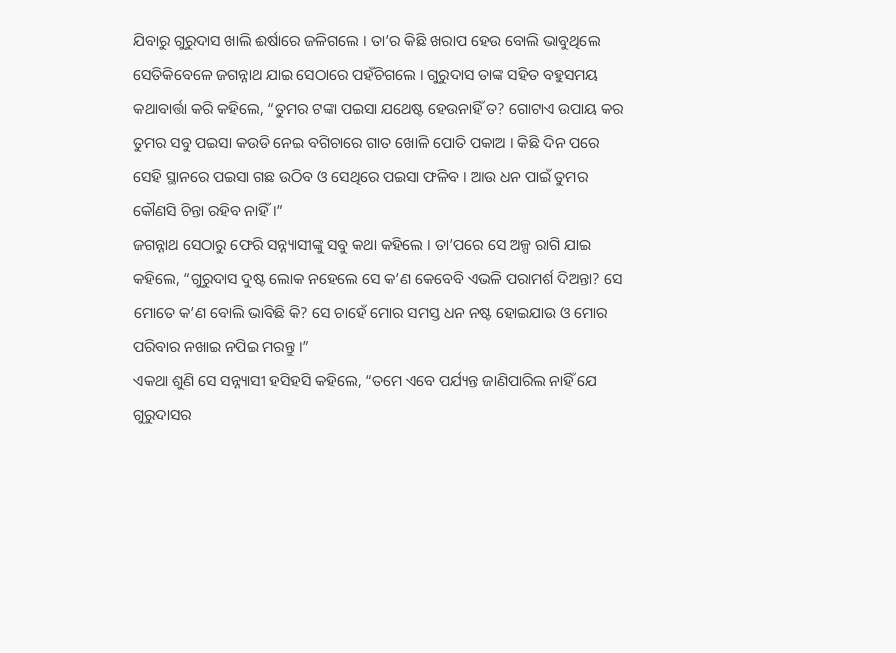ଯିବାରୁ ଗୁରୁଦାସ ଖାଲି ଈର୍ଷାରେ ଜଳିଗଲେ । ତା’ର କିଛି ଖରାପ ହେଉ ବୋଲି ଭାବୁଥିଲେ ସେତିକିବେଳେ ଜଗନ୍ନାଥ ଯାଇ ସେଠାରେ ପହଁଚିଗଲେ । ଗୁରୁଦାସ ତାଙ୍କ ସହିତ ବହୁସମୟ କଥାବାର୍ତ୍ତା କରି କହିଲେ, “ତୁମର ଟଙ୍କା ପଇସା ଯଥେଷ୍ଟ ହେଉନାହିଁ ତ? ଗୋଟାଏ ଉପାୟ କର ତୁମର ସବୁ ପଇସା କଉଡି ନେଇ ବଗିଚାରେ ଗାତ ଖୋଳି ପୋତି ପକାଅ । କିଛି ଦିନ ପରେ ସେହି ସ୍ଥାନରେ ପଇସା ଗଛ ଉଠିବ ଓ ସେଥିରେ ପଇସା ଫଳିବ । ଆଉ ଧନ ପାଇଁ ତୁମର କୌଣସି ଚିନ୍ତା ରହିବ ନାହିଁ ।”
ଜଗନ୍ନାଥ ସେଠାରୁ ଫେରି ସନ୍ନ୍ୟାସୀଙ୍କୁ ସବୁ କଥା କହିଲେ । ତା’ପରେ ସେ ଅଳ୍ପ ରାଗି ଯାଇ କହିଲେ, “ଗୁରୁଦାସ ଦୁଷ୍ଟ ଲୋକ ନହେଲେ ସେ କ’ଣ କେବେବି ଏଭଳି ପରାମର୍ଶ ଦିଅନ୍ତା? ସେ ମୋତେ କ’ଣ ବୋଲି ଭାବିଛି କି? ସେ ଚାହେଁ ମୋର ସମସ୍ତ ଧନ ନଷ୍ଟ ହୋଇଯାଉ ଓ ମୋର ପରିବାର ନଖାଇ ନପିଇ ମରନ୍ତୁ ।”
ଏକଥା ଶୁଣି ସେ ସନ୍ନ୍ୟାସୀ ହସିହସି କହିଲେ, “ତମେ ଏବେ ପର୍ଯ୍ୟନ୍ତ ଜାଣିପାରିଲ ନାହିଁ ଯେ ଗୁରୁଦାସର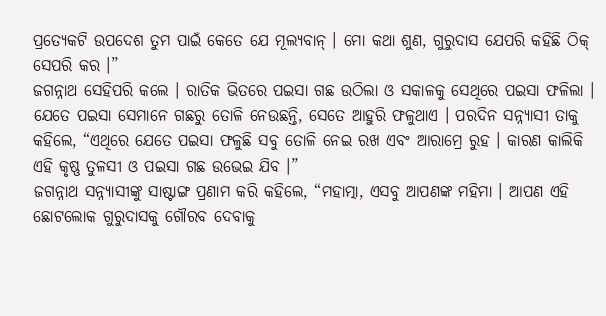ପ୍ରତ୍ୟେକଟି ଉପଦେଶ ତୁମ ପାଇଁ କେତେ ଯେ ମୂଲ୍ୟବାନ୍ । ମୋ କଥା ଶୁଣ, ଗୁରୁଦାସ ଯେପରି କହିଛି ଠିକ୍ ସେପରି କର ।”
ଜଗନ୍ନାଥ ସେହିପରି କଲେ । ରାତିକ ଭିତରେ ପଇସା ଗଛ ଉଠିଲା ଓ ସକାଳକୁ ସେଥିରେ ପଇସା ଫଳିଲା । ଯେତେ ପଇସା ସେମାନେ ଗଛରୁ ତୋଳି ନେଉଛନ୍ତି, ସେତେ ଆହୁରି ଫଳୁଥାଏ । ପରଦିନ ସନ୍ନ୍ୟାସୀ ତାକୁ କହିଲେ, “ଏଥିରେ ଯେତେ ପଇସା ଫଳୁଛି ସବୁ ତୋଳି ନେଇ ରଖ ଏବଂ ଆରାମ୍ରେ ରୁହ । କାରଣ କାଲିକି ଏହି କୃଷ୍ଣ ତୁଳସୀ ଓ ପଇସା ଗଛ ଉଭେଇ ଯିବ ।”
ଜଗନ୍ନାଥ ସନ୍ନ୍ୟାସୀଙ୍କୁ ସାଷ୍ଟାଙ୍ଗ ପ୍ରଣାମ କରି କହିଲେ, “ମହାତ୍ମା, ଏସବୁ ଆପଣଙ୍କ ମହିମା । ଆପଣ ଏହି ଛୋଟଲୋକ ଗୁରୁଦାସକୁ ଗୌରବ ଦେବାକୁ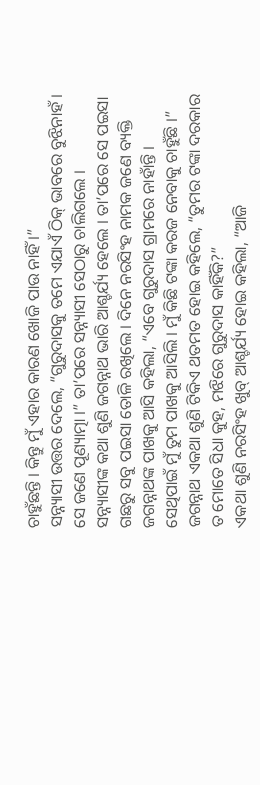ଚାହୁଁଛନ୍ତି । କିନ୍ତୁ ମୁଁ ଏହାର କାରଣ ଖୋଜି ପାଉ ନାହିଁ ।”
ସନ୍ନ୍ୟାସୀ ଉତ୍ତର ଦେଲେ, “ଗୁରୁଦାସକୁ ତମେ ଏଯାଏଁ ଠିକ୍ ଭାବରେ ବୁଝିନାହଁ । ସେ ଜଣେ ପୂଣ୍ୟାତ୍ମା ।” ତା’ପରେ ସନ୍ନ୍ୟାସୀ ସେଠାରୁ ଚାଲିଗଲେ ।
ସନ୍ନ୍ୟାସୀଙ୍କ କଥା ଶୁଣି ଜଗନ୍ନାଥ ଭାରି ଆଶ୍ଚର୍ଯ୍ୟ ହେଲେ । ତା’ପରେ ସେ ପଇସା ଗଛରୁ ସବୁ ପଇସା ତୋଳି ରଖିଲେ । ଦିନେ ନରସିଂହ ନାମକ ଜଣେ ବ୍ୟକ୍ତି ଜଗନ୍ନାଥଙ୍କ ପାଖକୁ ଆସି କହିଲା, “ଏବେ ଗୁରୁଦାସ ଗ୍ରାମରେ ନାହାଁନ୍ତି । ସେଥିପାଇଁ ମୁଁ ତୁମ ପାଖକୁ ଆସିଲି । ମୁଁ କିଛି ଟଙ୍କା କରଜ ନେବାକୁ ଚାହୁଁଛି ।”
ଜଗନ୍ନାଥ ଏକଥା ଶୁଣି ଟିକିଏ ଥତମତ ହୋଇ କହିଲେ, “ତୁମର ଟଙ୍କା ଦରକାର ତ ମୋତେ ସିଧା କୁହ, ମଝିରେ ଗୁରୁଦାସ କାହିଁକି?”
ଏକଥା ଶୁଣି ନରସିଂହ ଖୁବ୍ ଆଶ୍ଚର୍ଯ୍ୟ ହୋଇ କହିଲା, “ଆଜି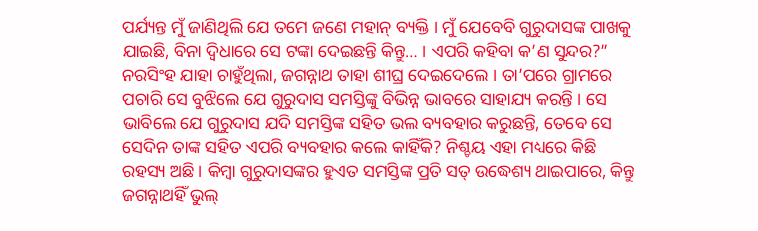ପର୍ଯ୍ୟନ୍ତ ମୁଁ ଜାଣିଥିଲି ଯେ ତମେ ଜଣେ ମହାନ୍ ବ୍ୟକ୍ତି । ମୁଁ ଯେବେବି ଗୁରୁଦାସଙ୍କ ପାଖକୁ ଯାଇଛି, ବିନା ଦ୍ୱିଧାରେ ସେ ଟଙ୍କା ଦେଇଛନ୍ତି କିନ୍ତୁ… । ଏପରି କହିବା କ’ଣ ସୁନ୍ଦର?”
ନରସିଂହ ଯାହା ଚାହୁଁଥିଲା, ଜଗନ୍ନାଥ ତାହା ଶୀଘ୍ର ଦେଇଦେଲେ । ତା’ପରେ ଗ୍ରାମରେ ପଚାରି ସେ ବୁଝିଲେ ଯେ ଗୁରୁଦାସ ସମସ୍ତିଙ୍କୁ ବିଭିନ୍ନ ଭାବରେ ସାହାଯ୍ୟ କରନ୍ତି । ସେ ଭାବିଲେ ଯେ ଗୁରୁଦାସ ଯଦି ସମସ୍ତିଙ୍କ ସହିତ ଭଲ ବ୍ୟବହାର କରୁଛନ୍ତି, ତେବେ ସେ ସେଦିନ ତାଙ୍କ ସହିତ ଏପରି ବ୍ୟବହାର କଲେ କାହିଁକି? ନିଶ୍ଚୟ ଏହା ମଧ୍ୟରେ କିଛି ରହସ୍ୟ ଅଛି । କିମ୍ବା ଗୁରୁଦାସଙ୍କର ହୁଏତ ସମସ୍ତିଙ୍କ ପ୍ରତି ସତ୍ ଉଦ୍ଧେଶ୍ୟ ଥାଇପାରେ, କିନ୍ତୁ ଜଗନ୍ନାଥହିଁ ଭୁଲ୍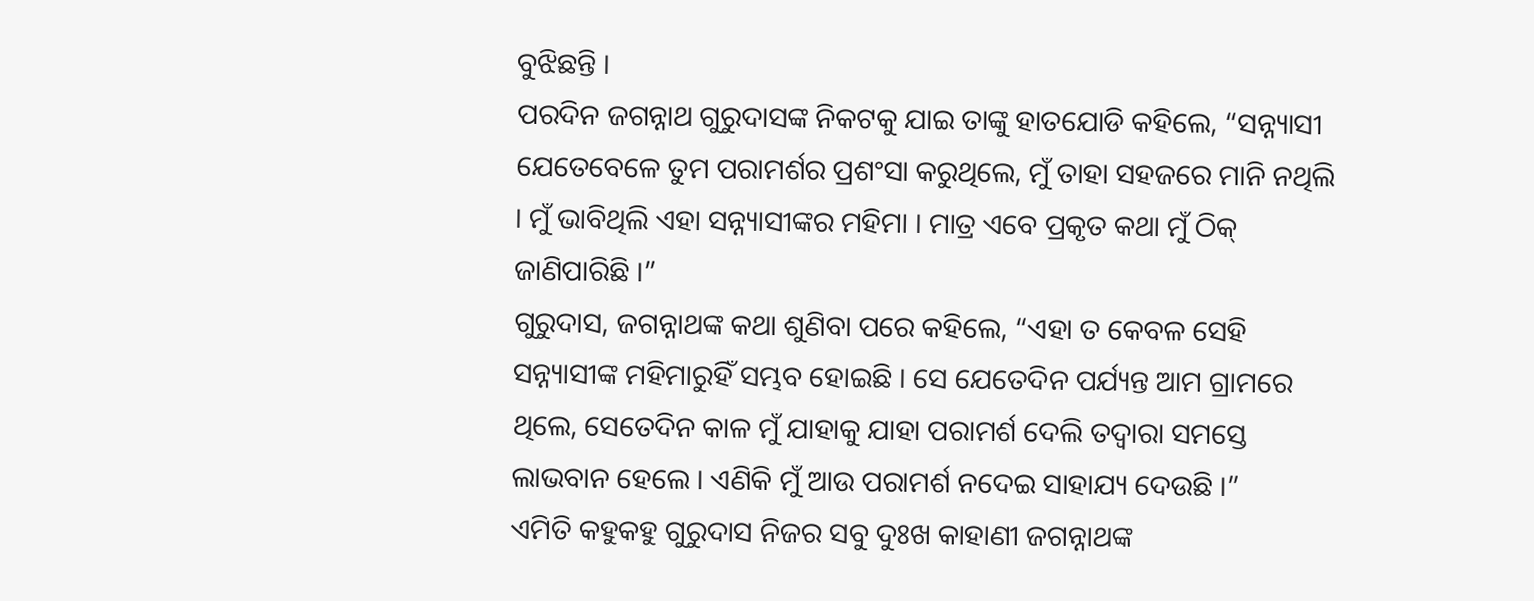ବୁଝିଛନ୍ତି ।
ପରଦିନ ଜଗନ୍ନାଥ ଗୁରୁଦାସଙ୍କ ନିକଟକୁ ଯାଇ ତାଙ୍କୁ ହାତଯୋଡି କହିଲେ, “ସନ୍ନ୍ୟାସୀ ଯେତେବେଳେ ତୁମ ପରାମର୍ଶର ପ୍ରଶଂସା କରୁଥିଲେ, ମୁଁ ତାହା ସହଜରେ ମାନି ନଥିଲି । ମୁଁ ଭାବିଥିଲି ଏହା ସନ୍ନ୍ୟାସୀଙ୍କର ମହିମା । ମାତ୍ର ଏବେ ପ୍ରକୃତ କଥା ମୁଁ ଠିକ୍ ଜାଣିପାରିଛି ।”
ଗୁରୁଦାସ, ଜଗନ୍ନାଥଙ୍କ କଥା ଶୁଣିବା ପରେ କହିଲେ, “ଏହା ତ କେବଳ ସେହି ସନ୍ନ୍ୟାସୀଙ୍କ ମହିମାରୁହିଁ ସମ୍ଭବ ହୋଇଛି । ସେ ଯେତେଦିନ ପର୍ଯ୍ୟନ୍ତ ଆମ ଗ୍ରାମରେ ଥିଲେ, ସେତେଦିନ କାଳ ମୁଁ ଯାହାକୁ ଯାହା ପରାମର୍ଶ ଦେଲି ତଦ୍ୱାରା ସମସ୍ତେ ଲାଭବାନ ହେଲେ । ଏଣିକି ମୁଁ ଆଉ ପରାମର୍ଶ ନଦେଇ ସାହାଯ୍ୟ ଦେଉଛି ।”
ଏମିତି କହୁକହୁ ଗୁରୁଦାସ ନିଜର ସବୁ ଦୁଃଖ କାହାଣୀ ଜଗନ୍ନାଥଙ୍କ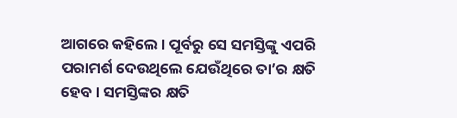ଆଗରେ କହିଲେ । ପୂର୍ବରୁ ସେ ସମସ୍ତିଙ୍କୁ ଏପରି ପରାମର୍ଶ ଦେଉଥିଲେ ଯେଉଁଥିରେ ତା’ର କ୍ଷତି ହେବ । ସମସ୍ତିଙ୍କର କ୍ଷତି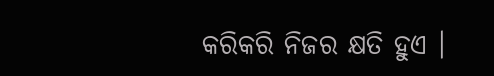କରିକରି ନିଜର କ୍ଷତି ହୁଏ ।